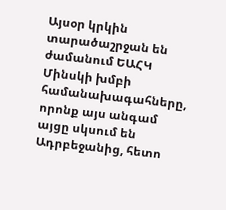Այսօր կրկին տարածաշրջան են ժամանում ԵԱՀԿ Մինսկի խմբի համանախագահները, որոնք այս անգամ այցը սկսում են Ադրբեջանից, հետո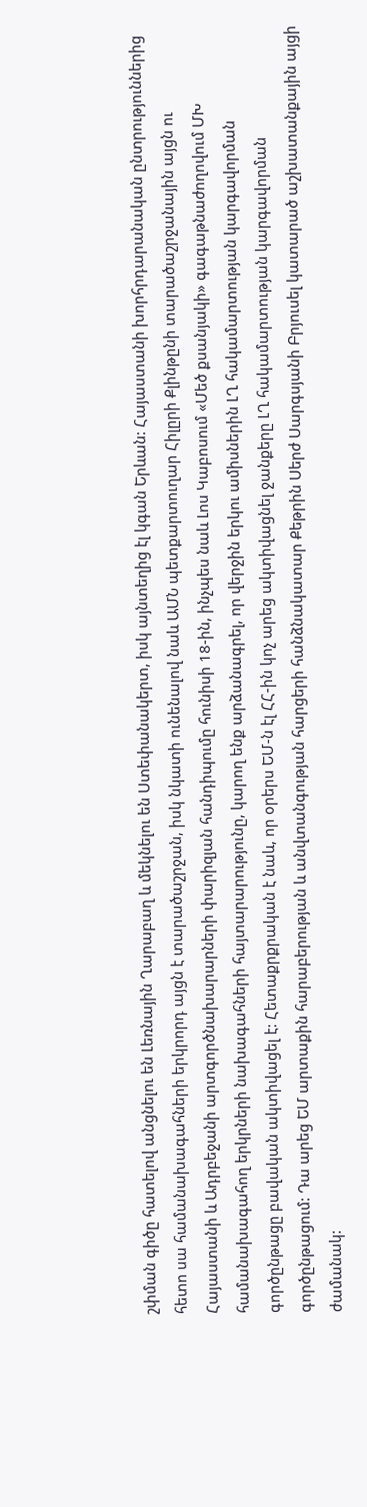շփման գիծը հատելով անցնելու են Լեռնային Ղարաբաղ և մեկնելու են Ստեփանակերտ, իսկ այնտեղից էլ կգան Երևան: Հայաստանի խորհրդարանական ընտրություններից հետո սա համանախագահների երկրորդ այցն է տարածաշրջան, իսկ նկատի ունենալով նաև ԱՄՆ պետքարտուղար Հիլըրի Քլինթընի տարածաշրջանային այցն ու Հայաստանի և Ադրբեջանի արտգործնախարարների փարիզյան հանդիպումը հունիսի 18-ին, ինչպես նաև Լոս Կաբոսում «Մեծ քսանյակի» գագաթնաժողովում ՄԽ համանախագահող երկրների նախագահների հայտարարությունը, կարող ենք արձանագրել, որ վերջին երկու ամիսներին ԼՂ հակամարտության կարգավորման գործընթացը բավական ակտիվացել է: Հետաքրքրական է նաև, որ օրերս ԵՄ-ն էլ ՀՀ-ին կոչ արեց ակտիվացնել ջանքերը ԼՂ հակամարտության կարգավորման գործընթացում: Դա արեց ԵՄ արտաքին հարաբերության և անվտանգության հարցերի հանձնակատար Քեթրին Սերժ Սարգսյանի Բրյուսել կատարած աշխատանքային այցի ժամանակ: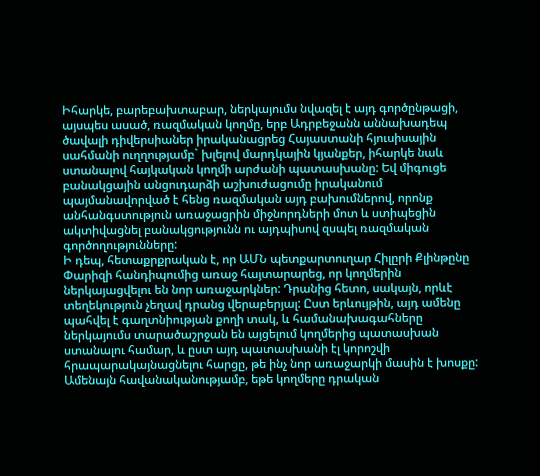Իհարկե, բարեբախտաբար, ներկայումս նվազել է այդ գործընթացի, այսպես ասած, ռազմական կողմը, երբ Ադրբեջանն աննախադեպ ծավալի դիվերսիաներ իրականացրեց Հայաստանի հյուսիսային սահմանի ուղղությամբ` խլելով մարդկային կյանքեր, իհարկե նաև ստանալով հայկական կողմի արժանի պատասխանը: Եվ միգուցե բանակցային անցուդարձի աշխուժացումը իրականում պայմանավորված է հենց ռազմական այդ բախումներով, որոնք անհանգստություն առաջացրին միջնորդների մոտ և ստիպեցին ակտիվացնել բանակցությունն ու այդպիսով զսպել ռազմական գործողությունները:
Ի դեպ, հետաքրքրական է, որ ԱՄՆ պետքարտուղար Հիլըրի Քլինթընը Փարիզի հանդիպումից առաջ հայտարարեց, որ կողմերին ներկայացվելու են նոր առաջարկներ: Դրանից հետո, սակայն, որևէ տեղեկություն չեղավ դրանց վերաբերյալ: Ըստ երևույթին, այդ ամենը պահվել է գաղտնիության քողի տակ, և համանախագահները ներկայումս տարածաշրջան են այցելում կողմերից պատասխան ստանալու համար, և ըստ այդ պատասխանի էլ կորոշվի հրապարակայնացնելու հարցը, թե ինչ նոր առաջարկի մասին է խոսքը:
Ամենայն հավանականությամբ, եթե կողմերը դրական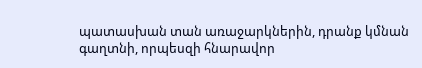պատասխան տան առաջարկներին, դրանք կմնան գաղտնի, որպեսզի հնարավոր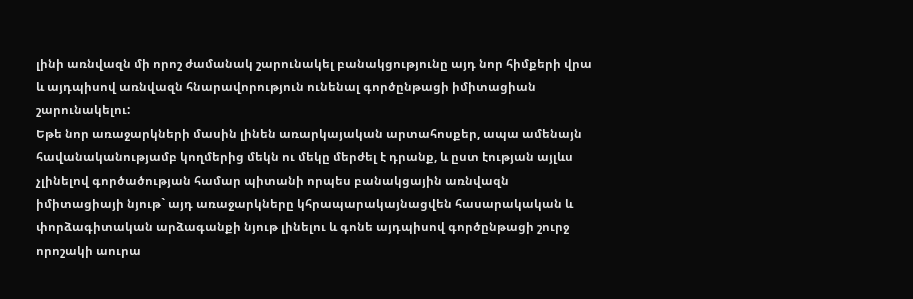լինի առնվազն մի որոշ ժամանակ շարունակել բանակցությունը այդ նոր հիմքերի վրա և այդպիսով առնվազն հնարավորություն ունենալ գործընթացի իմիտացիան շարունակելու:
Եթե նոր առաջարկների մասին լինեն առարկայական արտահոսքեր, ապա ամենայն հավանականությամբ կողմերից մեկն ու մեկը մերժել է դրանք, և ըստ էության այլևս չլինելով գործածության համար պիտանի որպես բանակցային առնվազն իմիտացիայի նյութ` այդ առաջարկները կհրապարակայնացվեն հասարակական և փորձագիտական արձագանքի նյութ լինելու և գոնե այդպիսով գործընթացի շուրջ որոշակի աուրա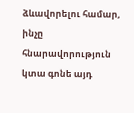ձևավորելու համար, ինչը հնարավորություն կտա գոնե այդ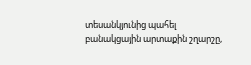տեսանկյունից պահել բանակցային արտաքին շղարշը,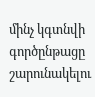մինչ կգտնվի գործընթացը շարունակելու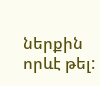ներքին որևէ թել: